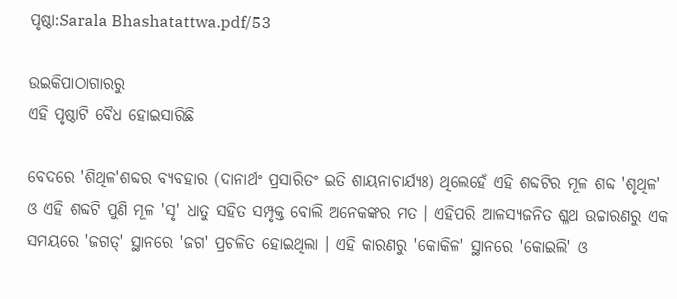ପୃଷ୍ଠା:Sarala Bhashatattwa.pdf/53

ଉଇକିପାଠାଗାର‌ରୁ
ଏହି ପୃଷ୍ଠାଟି ବୈଧ ହୋଇସାରିଛି

ବେଦରେ 'ଶିଥିଳ'ଶବ୍ଦର ବ୍ୟବହାର (ଦାନାର୍ଥଂ ପ୍ରସାରିତଂ ଇତି ଶାୟନାଚାର୍ଯ୍ୟଃ) ଥିଲେହେଁ ଏହି ଶବ୍ଦଟିର ମୂଳ ଶବ୍ଦ 'ଶୃଥିଳ' ଓ ଏହି ଶବ୍ଦଟି ପୁଣି ମୂଳ 'ସୃ' ଧାତୁ ସହିତ ସମ୍ପୃକ୍ତ ବୋଲି ଅନେକଙ୍କର ମତ । ଏହିପରି ଆଳସ୍ୟଜନିତ ଶ୍ଳଥ ଉଚ୍ଚାରଣରୁ ଏକ ସମୟରେ 'ଜଗତ୍' ସ୍ଥାନରେ 'ଜଗ' ପ୍ରଚଳିତ ହୋଇଥିଲା । ଏହି କାରଣରୁ 'କୋକିଳ' ସ୍ଥାନରେ 'କୋଇଲି' ଓ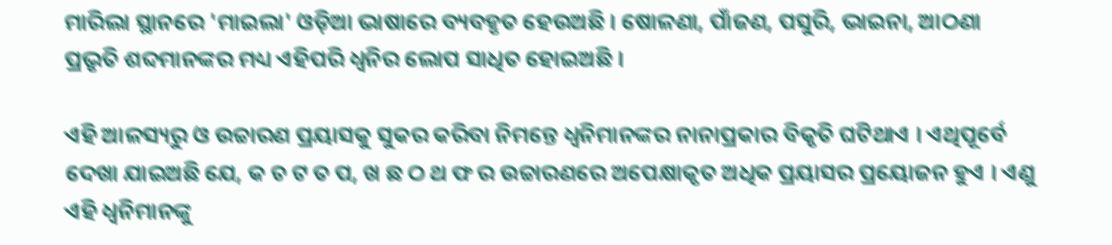ମାରିଲା ସ୍ଥାନରେ 'ମାଇଲା' ଓଡ଼ିଆ ଭାଷାରେ ବ୍ୟବହୃତ ହେଉଅଛି । ଷୋଳଣା, ପାଁଜଣ, ପସୁରି, ଭାଇନା, ଆଠଣା ପ୍ରଭୃତି ଶବ୍ଦମାନଙ୍କର ମଧ୍ୟ ଏହିପରି ଧ୍ୱନିର ଲୋପ ସାଧିତ ହୋଇଅଛି ।

ଏହି ଆଳସ୍ୟରୁ ଓ ଉଚ୍ଚାରଣ ପ୍ରୟାସକୁ ସୁକର କରିବା ନିମନ୍ତେ ଧ୍ୱନିମାନଙ୍କର ନାନାପ୍ରକାର ବିକୃତି ଘଟିଥାଏ । ଏଥିପୂର୍ବେ ଦେଖା ଯାଇଅଛି ଯେ, କ ଚ ଟ ତ ପ, ଖ ଛ ଠ ଥ ଫ ର ଉଚ୍ଚାରଣରେ ଅପେକ୍ଷାକୃତ ଅଧିକ ପ୍ରୟାସର ପ୍ରୟୋଜନ ହୁଏ । ଏଣୁ ଏହି ଧ୍ୱନିମାନଙ୍କୁ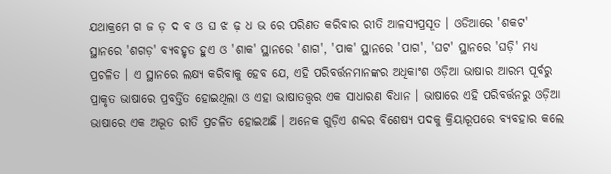ଯଥାକ୍ରମେ ଗ ଜ ଡ଼ ଦ ବ ଓ ଘ ଝ ଢ଼ ଧ ଭ ରେ ପରିଣତ କରିବାର ରୀତି ଆଳସ୍ୟପ୍ରସୂତ । ଓଡିଆରେ 'ଶକଟ' ସ୍ଥାନରେ 'ଶଗଡ଼' ବ୍ୟବହୃତ ହୁଏ ଓ 'ଶାକ' ସ୍ଥାନରେ 'ଶାଗ', 'ପାକ' ସ୍ଥାନରେ 'ପାଗ', 'ଘଟ' ସ୍ଥାନରେ 'ଘଡ଼ି' ମଧ୍ୟ ପ୍ରଚଳିତ । ଏ ସ୍ଥାନରେ ଲକ୍ଷ୍ୟ କରିବାକୁ ହେବ ଯେ, ଏହି ପରିବର୍ତ୍ତନମାନଙ୍କର ଅଧିକାଂଶ ଓଡ଼ିଆ ଭାଷାର ଆରମ୍ଭ ପୂର୍ବରୁ ପ୍ରାକୃତ ଭାଷାରେ ପ୍ରବର୍ତ୍ତିତ ହୋଇଥିଲା ଓ ଏହା ଭାଷାତତ୍ତ୍ୱର ଏକ ସାଧାରଣ ବିଧାନ । ଭାଷାରେ ଏହି ପରିବର୍ତ୍ତନରୁ ଓଡ଼ିଆ ଭାଷାରେ ଏକ ଅଦ୍ଭୂତ ରୀତି ପ୍ରଚଳିତ ହୋଇଅଛି । ଅନେକ ଗୁଡ଼ିଏ ଶବ୍ଦର ବିଶେଷ୍ୟ ପଦକୁ କ୍ରିୟାରୂପରେ ବ୍ୟବହାର କଲେ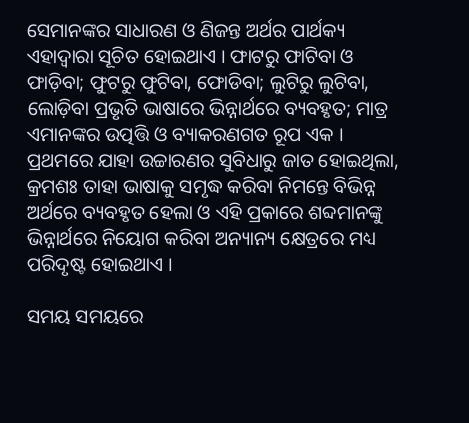ସେମାନଙ୍କର ସାଧାରଣ ଓ ଣିଜନ୍ତ ଅର୍ଥର ପାର୍ଥକ୍ୟ ଏହାଦ୍ୱାରା ସୂଚିତ ହୋଇଥାଏ । ଫାଟରୁ ଫାଟିବା ଓ ଫାଡ଼ିବା; ଫୁଟରୁ ଫୁଟିବା, ଫୋଡିବା; ଲୁଟିରୁ ଲୁଟିବା, ଲୋଡ଼ିବା ପ୍ରଭୃତି ଭାଷାରେ ଭିନ୍ନାର୍ଥରେ ବ୍ୟବହୃତ; ମାତ୍ର ଏମାନଙ୍କର ଉତ୍ପତ୍ତି ଓ ବ୍ୟାକରଣଗତ ରୂପ ଏକ । ପ୍ରଥମରେ ଯାହା ଉଚ୍ଚାରଣର ସୁବିଧାରୁ ଜାତ ହୋଇଥିଲା, କ୍ରମଶଃ ତାହା ଭାଷାକୁ ସମୃଦ୍ଧ କରିବା ନିମନ୍ତେ ବିଭିନ୍ନ ଅର୍ଥରେ ବ୍ୟବହୃତ ହେଲା ଓ ଏହି ପ୍ରକାରେ ଶବ୍ଦମାନଙ୍କୁ ଭିନ୍ନାର୍ଥରେ ନିୟୋଗ କରିବା ଅନ୍ୟାନ୍ୟ କ୍ଷେତ୍ରରେ ମଧ୍ୟ ପରିଦୃଷ୍ଟ ହୋଇଥାଏ ।

ସମୟ ସମୟରେ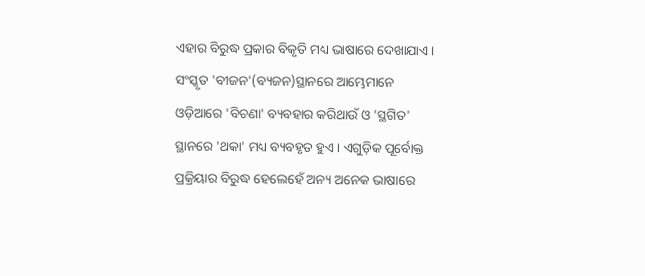ଏହାର ବିରୁଦ୍ଧ ପ୍ରକାର ବିକୃତି ମଧ୍ୟ ଭାଷାରେ ଦେଖାଯାଏ । ସଂସ୍କୃତ 'ବୀଜନ'(ବ୍ୟଜନ)ସ୍ଥାନରେ ଆମ୍ଭେମାନେ ଓଡ଼ିଆରେ 'ବିଚଣା' ବ୍ୟବହାର କରିଥାଉଁ ଓ 'ସ୍ଥଗିତ' ସ୍ଥାନରେ 'ଥକା' ମଧ୍ୟ ବ୍ୟବହୃତ ହୁଏ । ଏଗୁଡ଼ିକ ପୂର୍ବୋକ୍ତ ପ୍ରକ୍ରିୟାର ବିରୁଦ୍ଧ ହେଲେହେଁ ଅନ୍ୟ ଅନେକ ଭାଷାରେ